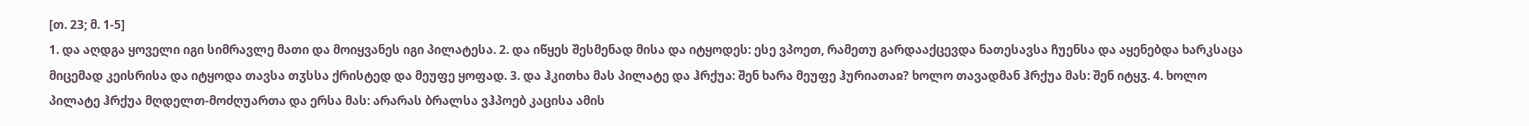[თ. 23; მ. 1-5]
1. და აღდგა ყოველი იგი სიმრავლე მათი და მოიყვანეს იგი პილატესა. 2. და იწყეს შესმენად მისა და იტყოდეს: ესე ვპოეთ, რამეთუ გარდააქცევდა ნათესავსა ჩუენსა და აყენებდა ხარკსაცა მიცემად კეისრისა და იტყოდა თავსა თჳსსა ქრისტედ და მეუფე ყოფად. 3. და ჰკითხა მას პილატე და ჰრქუა: შენ ხარა მეუფე ჰურიათაჲ? ხოლო თავადმან ჰრქუა მას: შენ იტყჳ. 4. ხოლო პილატე ჰრქუა მღდელთ-მოძღუართა და ერსა მას: არარას ბრალსა ვჰპოებ კაცისა ამის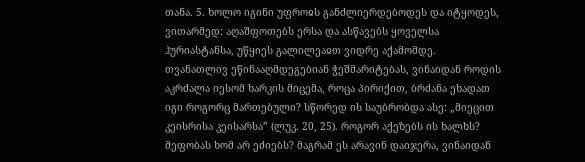თანა. 5. ხოლო იგინი უფროჲს განძლიერდებოდეს და იტყოდეს, ვითარმედ: აღაშფოთებს ერსა და ასწავებს ყოველსა ჰურიასტანსა, უწყიეს გალილეაჲთ ვიდრე აქამომდე.
თვანათლივ ეწინააღმდეგებიან ჭეშმარიტებას, ვინაიდან როდის აკრძალა იესომ ხარკის მიცემა, როცა პირიქით, ბრძანა ეხადათ იგი როგორც მართებული? სწორედ ის საუბრობდა ასე: „მიეცით კეისრისა კეისარსა” (ლუკ. 20, 25). როგორ აქეზებს ის ხალხს? მეფობას ხომ არ ეძიებს? მაგრამ ეს არავინ დაიჯერა, ვინაიდან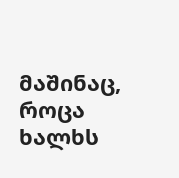მაშინაც, როცა ხალხს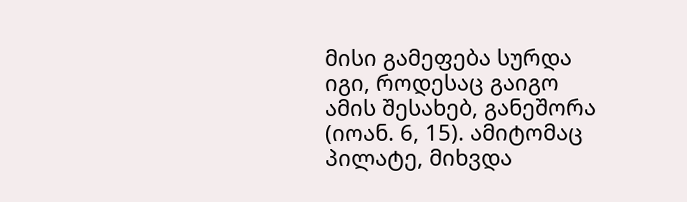მისი გამეფება სურდა იგი, როდესაც გაიგო ამის შესახებ, განეშორა (იოან. 6, 15). ამიტომაც პილატე, მიხვდა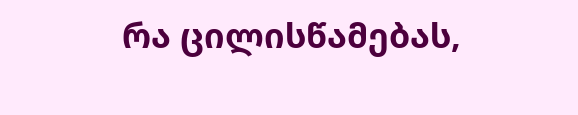რა ცილისწამებას,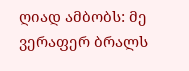ღიად ამბობს: მე ვერაფერ ბრალს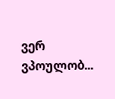ვერ ვპოულობ...